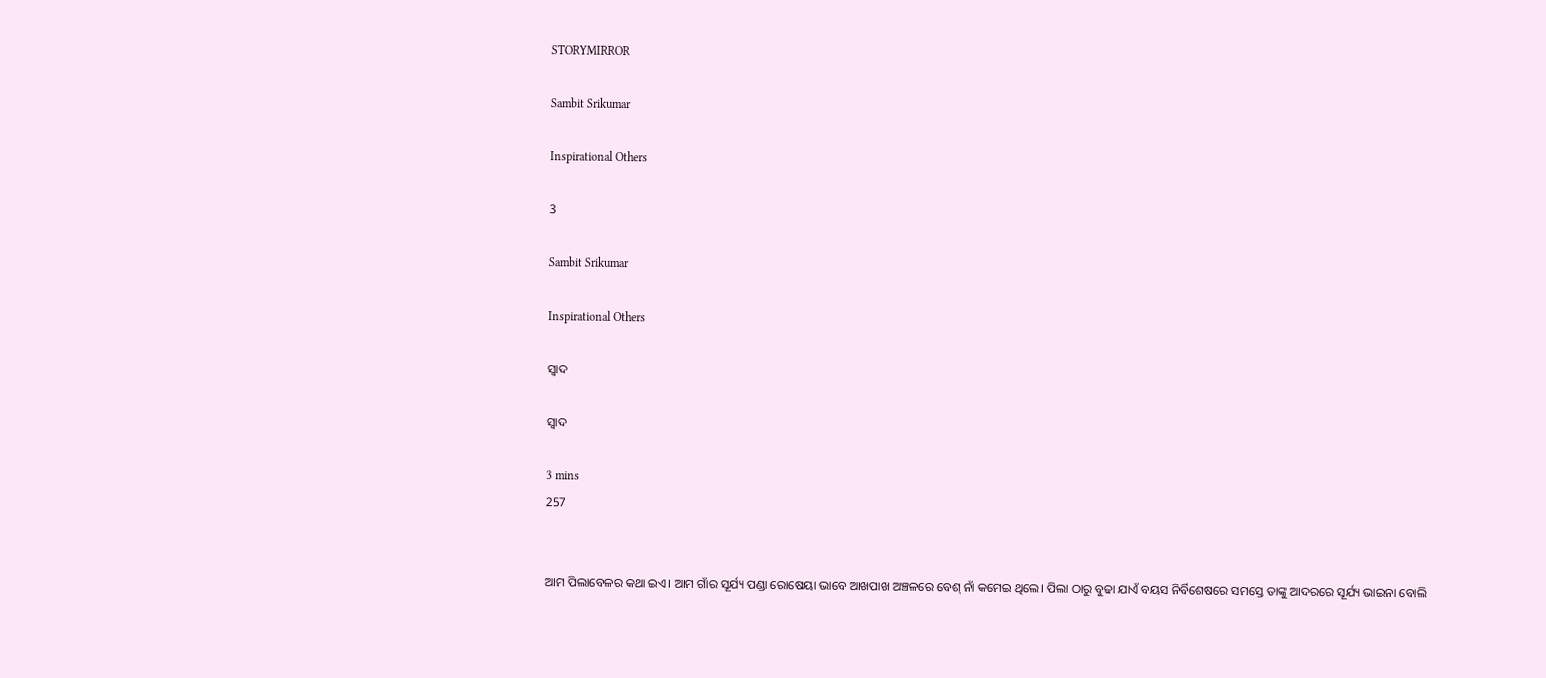STORYMIRROR

Sambit Srikumar

Inspirational Others

3

Sambit Srikumar

Inspirational Others

ସ୍ୱାଦ

ସ୍ୱାଦ

3 mins
257


ଆମ ପିଲାବେଳର କଥା ଇଏ। ଆମ ଗାଁର ସୂର୍ଯ୍ୟ ପଣ୍ଡା ରୋଷେୟା ଭାବେ ଆଖପାଖ ଅଞ୍ଚଳରେ ବେଶ୍ ନାଁ କମେଇ ଥିଲେ। ପିଲା ଠାରୁ ବୁଢା ଯାଏଁ ବୟସ ନିର୍ବିଶେଷରେ ସମସ୍ତେ ତାଙ୍କୁ ଆଦରରେ ସୂର୍ଯ୍ୟ ଭାଇନା ବୋଲି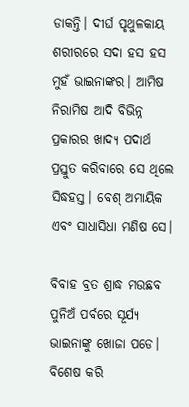ଡାକନ୍ତି। ଦୀର୍ଘ ପୃଥୁଳକାୟ ଶରୀରରେ ସଦା ହସ ହସ ମୁହଁ ଭାଇନାଙ୍କର। ଆମିଷ ନିରାମିଷ ଆଦି ବିଭିନ୍ନ ପ୍ରକାରର ଖାଦ୍ୟ ପଦାର୍ଥ ପ୍ରସ୍ତୁତ କରିବାରେ ସେ ଥିଲେ ସିଦ୍ଧହସ୍ତ। ବେଶ୍ ଅମାୟିକ ଏବଂ ସାଧାସିଧା ମଣିଷ ସେ।

ବିବାହ ବ୍ରତ ଶ୍ରାଦ୍ଧ ମଉଛବ ପୁନିଅଁ ପର୍ବରେ ସୂର୍ଯ୍ୟ ଭାଇନାଙ୍କୁ ଖୋଜା ପଡେ। ବିଶେଷ କରି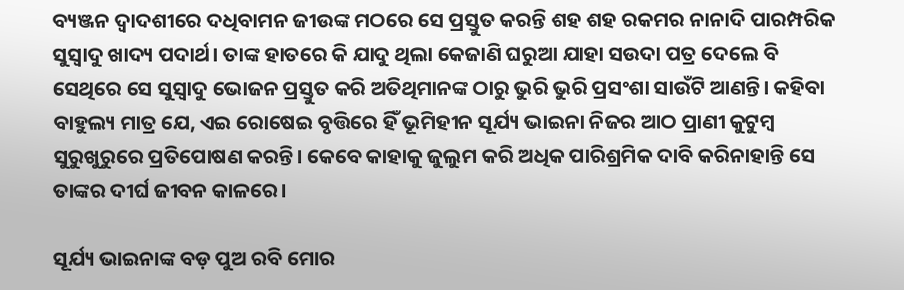ବ୍ୟଞ୍ଜନ ଦ୍ଵାଦଶୀରେ ଦଧିବାମନ ଜୀଉଙ୍କ ମଠରେ ସେ ପ୍ରସ୍ତୁତ କରନ୍ତି ଶହ ଶହ ରକମର ନାନାଦି ପାରମ୍ପରିକ ସୁସ୍ବାଦୁ ଖାଦ୍ୟ ପଦାର୍ଥ। ତାଙ୍କ ହାତରେ କି ଯାଦୁ ଥିଲା କେଜାଣି ଘରୁଆ ଯାହା ସଉଦା ପତ୍ର ଦେଲେ ବି ସେଥିରେ ସେ ସୁସ୍ବାଦୁ ଭୋଜନ ପ୍ରସ୍ତୁତ କରି ଅତିଥିମାନଙ୍କ ଠାରୁ ଭୁରି ଭୁରି ପ୍ରସଂଶା ସାଉଁଟି ଆଣନ୍ତି। କହିବା ବାହୁଲ୍ୟ ମାତ୍ର ଯେ, ଏଇ ରୋଷେଇ ବୃତ୍ତିରେ ହିଁ ଭୂମିହୀନ ସୂର୍ଯ୍ୟ ଭାଇନା ନିଜର ଆଠ ପ୍ରାଣୀ କୁଟୁମ୍ବ ସୁରୁଖୁରୁରେ ପ୍ରତିପୋଷଣ କରନ୍ତି। କେବେ କାହାକୁ ଜୁଲୁମ କରି ଅଧିକ ପାରିଶ୍ରମିକ ଦାବି କରିନାହାନ୍ତି ସେ ତାଙ୍କର ଦୀର୍ଘ ଜୀବନ କାଳରେ।

ସୂର୍ଯ୍ୟ ଭାଇନାଙ୍କ ବଡ଼ ପୁଅ ରବି ମୋର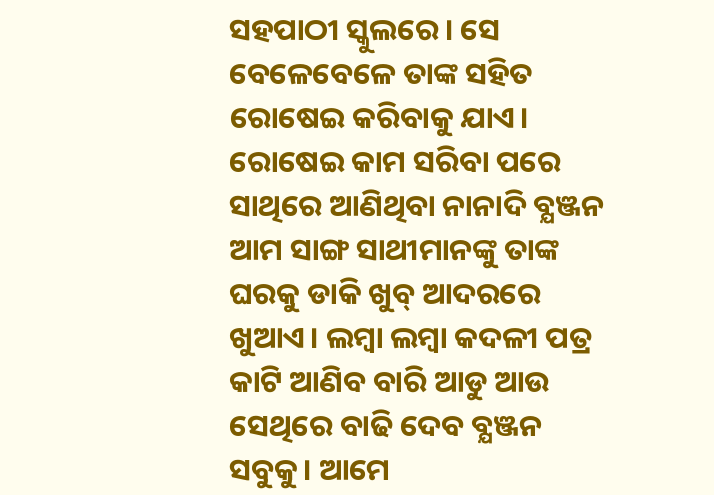ସହପାଠୀ ସ୍କୁଲରେ। ସେ ବେଳେବେଳେ ତାଙ୍କ ସହିତ ରୋଷେଇ କରିବାକୁ ଯାଏ। ରୋଷେଇ କାମ ସରିବା ପରେ ସାଥିରେ ଆଣିଥିବା ନାନାଦି ବ୍ଯଞ୍ଜନ ଆମ ସାଙ୍ଗ ସାଥୀମାନଙ୍କୁ ତାଙ୍କ ଘରକୁ ଡାକି ଖୁବ୍ ଆଦରରେ ଖୁଆଏ। ଲମ୍ବା ଲମ୍ବା କଦଳୀ ପତ୍ର କାଟି ଆଣିବ ବାରି ଆଡୁ ଆଉ ସେଥିରେ ବାଢି ଦେବ ବ୍ଯଞ୍ଜନ ସବୁକୁ। ଆମେ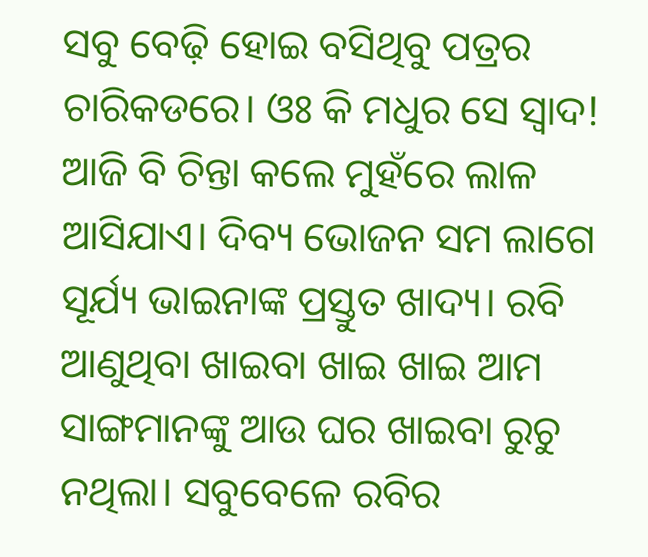ସବୁ ବେଢ଼ି ହୋଇ ବସିଥିବୁ ପତ୍ରର ଚାରିକଡରେ। ଓଃ କି ମଧୁର ସେ ସ୍ବାଦ! ଆଜି ବି ଚିନ୍ତା କଲେ ମୁହଁରେ ଲାଳ ଆସିଯାଏ। ଦିବ୍ୟ ଭୋଜନ ସମ ଲାଗେ ସୂର୍ଯ୍ୟ ଭାଇନାଙ୍କ ପ୍ରସ୍ତୁତ ଖାଦ୍ୟ। ରବି ଆଣୁଥିବା ଖାଇବା ଖାଇ ଖାଇ ଆମ ସାଙ୍ଗମାନଙ୍କୁ ଆଉ ଘର ଖାଇବା ରୁଚୁ ନଥିଲା। ସବୁବେଳେ ରବିର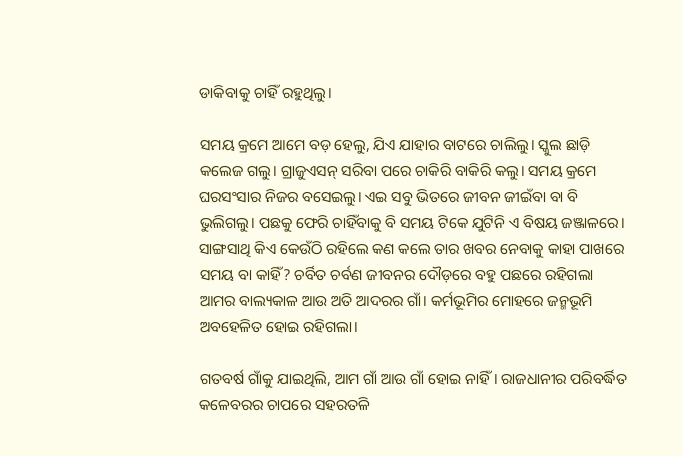ଡାକିବାକୁ ଚାହିଁ ରହୁଥିଲୁ।

ସମୟ କ୍ରମେ ଆମେ ବଡ଼ ହେଲୁ, ଯିଏ ଯାହାର ବାଟରେ ଚାଲିଲୁ। ସ୍କୁଲ ଛାଡ଼ି କଲେଜ ଗଲୁ। ଗ୍ରାଜୁଏସନ୍ ସରିବା ପରେ ଚାକିରି ବାକିରି କଲୁ। ସମୟ କ୍ରମେ ଘରସଂସାର ନିଜର ବସେଇଲୁ। ଏଇ ସବୁ ଭିତରେ ଜୀବନ ଜୀଇଁବା ବା ବି ଭୁଲିଗଲୁ। ପଛକୁ ଫେରି ଚାହିଁବାକୁ ବି ସମୟ ଟିକେ ଯୁଟିନି ଏ ବିଷୟ ଜଞ୍ଜାଳରେ। ସାଙ୍ଗସାଥି କିଏ କେଉଁଠି ରହିଲେ କଣ କଲେ ତାର ଖବର ନେବାକୁ କାହା ପାଖରେ ସମୟ ବା କାହିଁ? ଚର୍ବିତ ଚର୍ବଣ ଜୀବନର ଦୌଡ଼ରେ ବହୁ ପଛରେ ରହିଗଲା ଆମର ବାଲ୍ୟକାଳ ଆଉ ଅତି ଆଦରର ଗାଁ। କର୍ମଭୂମିର ମୋହରେ ଜନ୍ମଭୂମି ଅବହେଳିତ ହୋଇ ରହିଗଲା।

ଗତବର୍ଷ ଗାଁକୁ ଯାଇଥିଲି, ଆମ ଗାଁ ଆଉ ଗାଁ ହୋଇ ନାହିଁ। ରାଜଧାନୀର ପରିବର୍ଦ୍ଧିତ କଳେବରର ଚାପରେ ସହରତଳି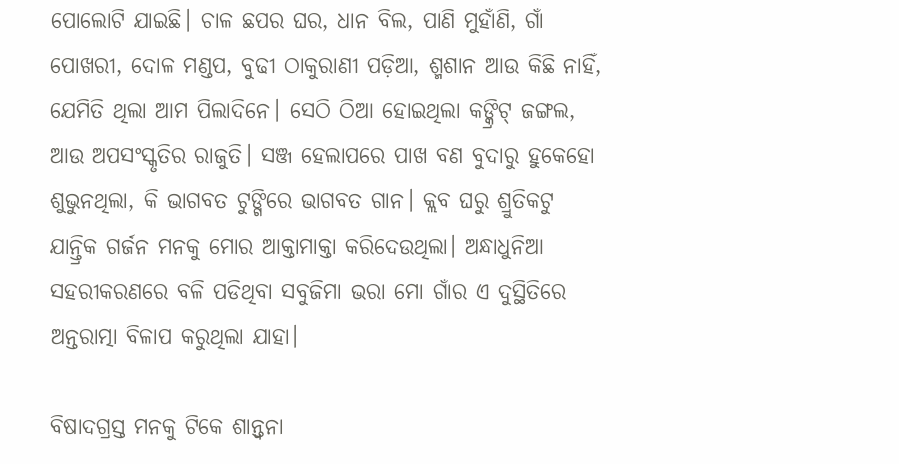ପୋଲୋଟି ଯାଇଛି। ଚାଳ ଛପର ଘର, ଧାନ ବିଲ, ପାଣି ମୁହାଁଣି, ଗାଁ ପୋଖରୀ, ଦୋଳ ମଣ୍ଡପ, ବୁଢୀ ଠାକୁରାଣୀ ପଡ଼ିଆ, ଶ୍ମଶାନ ଆଉ କିଛି ନାହିଁ, ଯେମିତି ଥିଲା ଆମ ପିଲାଦିନେ। ସେଠି ଠିଆ ହୋଇଥିଲା କଙ୍କ୍ରିଟ୍ ଜଙ୍ଗଲ, ଆଉ ଅପସଂସ୍କୃତିର ରାଜୁତି। ସଞ୍ଜ ହେଲାପରେ ପାଖ ବଣ ବୁଦାରୁ ହୁକେହୋ ଶୁଭୁନଥିଲା, କି ଭାଗବତ ଟୁଙ୍ଗିରେ ଭାଗବତ ଗାନ। କ୍ଲବ ଘରୁ ଶ୍ରୁତିକଟୁ ଯାନ୍ତ୍ରିକ ଗର୍ଜନ ମନକୁ ମୋର ଆକ୍ତାମାକ୍ତା କରିଦେଉଥିଲା। ଅନ୍ଧାଧୁନିଆ ସହରୀକରଣରେ ବଳି ପଡିଥିବା ସବୁଜିମା ଭରା ମୋ ଗାଁର ଏ ଦୁସ୍ଥିତିରେ ଅନ୍ତରାତ୍ମା ବିଳାପ କରୁଥିଲା ଯାହା।

ବିଷାଦଗ୍ରସ୍ତ ମନକୁ ଟିକେ ଶାନ୍ତ୍ୱନା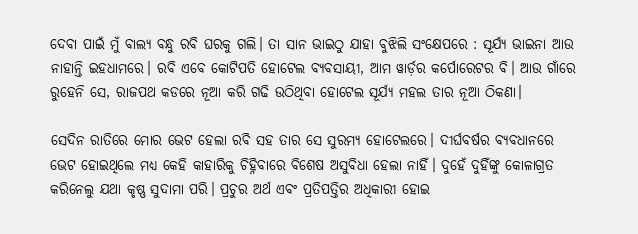ଦେବା ପାଇଁ ମୁଁ ବାଲ୍ଯ ବନ୍ଧୁ ରବି ଘରକୁ ଗଲି। ତା ସାନ ଭାଇଠୁ ଯାହା ବୁଝିଲି ସଂକ୍ଷେପରେ : ସୂର୍ଯ୍ୟ ଭାଇନା ଆଉ ନାହାନ୍ତି ଇହଧାମରେ। ରବି ଏବେ କୋଟିପତି ହୋଟେଲ ବ୍ଯବସାୟୀ, ଆମ ୱାର୍ଡ଼ର କର୍ପୋରେଟର ବି। ଆଉ ଗାଁରେ ରୁହେନି ସେ, ରାଜପଥ କଡରେ ନୂଆ କରି ଗଢି ଉଠିଥିବା ହୋଟେଲ ସୂର୍ଯ୍ଯ ମହଲ ତାର ନୂଆ ଠିକଣା।

ସେଦିନ ରାତିରେ ମୋର ଭେଟ ହେଲା ରବି ସହ ତାର ସେ ସୁରମ୍ୟ ହୋଟେଲରେ। ଦୀର୍ଘବର୍ଷର ବ୍ଯବଧାନରେ ଭେଟ ହୋଇଥିଲେ ମଧ୍ୟ କେହି କାହାରିକୁ ଚିହ୍ନିବାରେ ବିଶେଷ ଅସୁବିଧା ହେଲା ନାହିଁ। ଦୁହେଁ ଦୁହିଁଙ୍କୁ କୋଳାଗ୍ରତ କରିନେଲୁ ଯଥା କୃଷ୍ଣ ସୁଦାମା ପରି। ପ୍ରଚୁର ଅର୍ଥ ଏବଂ ପ୍ରତିପତ୍ତିର ଅଧିକାରୀ ହୋଇ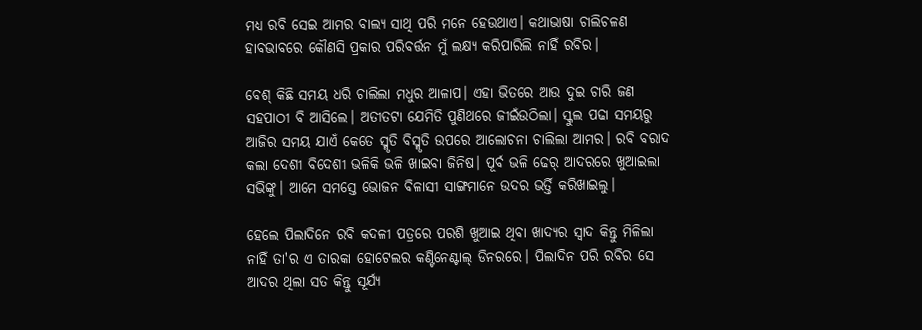ମଧ୍ୟ ରବି ସେଇ ଆମର ବାଲ୍ୟ ସାଥି ପରି ମନେ ହେଉଥାଏ। କଥାଭାଷା ଚାଲିଚଳଣ ହାବଭାବରେ କୌଣସି ପ୍ରକାର ପରିବର୍ତ୍ତନ ମୁଁ ଲକ୍ଷ୍ୟ କରିପାରିଲି ନାହିଁ ରବିର।

ବେଶ୍ କିଛି ସମୟ ଧରି ଚାଲିଲା ମଧୁର ଆଳାପ। ଏହା ଭିତରେ ଆଉ ଦୁଇ ଚାରି ଜଣ ସହପାଠୀ ବି ଆସିଲେ। ଅତୀତଟା ଯେମିତି ପୁଣିଥରେ ଜୀଇଁଉଠିଲା। ସ୍କୁଲ ପଢା ସମୟରୁ ଆଜିର ସମୟ ଯାଏଁ କେତେ ସ୍ମୃତି ବିସ୍ମୃତି ଉପରେ ଆଲୋଚନା ଚାଲିଲା ଆମର। ରବି ବରାଦ କଲା ଦେଶୀ ବିଦେଶୀ ଭଳିକି ଭଳି ଖାଇବା ଜିନିଷ। ପୂର୍ବ ଭଳି ଢେର୍ ଆଦରରେ ଖୁଆଇଲା ସଭିଙ୍କୁ। ଆମେ ସମସ୍ତେ ଭୋଜନ ବିଳାସୀ ସାଙ୍ଗମାନେ ଉଦର ଭର୍ତ୍ତି କରିଖାଇଲୁ।

ହେଲେ ପିଲାଦିନେ ରବି କଦଳୀ ପତ୍ରରେ ପରଶି ଖୁଆଇ ଥିବା ଖାଦ୍ୟର ସ୍ବାଦ କିନ୍ତୁ ମିଳିଲା ନାହିଁ ତା'ର ଏ ତାରକା ହୋଟେଲର କଣ୍ଟିନେଣ୍ଟାଲ୍ ଡିନରରେ। ପିଲାଦିନ ପରି ରବିର ସେ ଆଦର ଥିଲା ସତ କିନ୍ତୁ ସୂର୍ଯ୍ୟ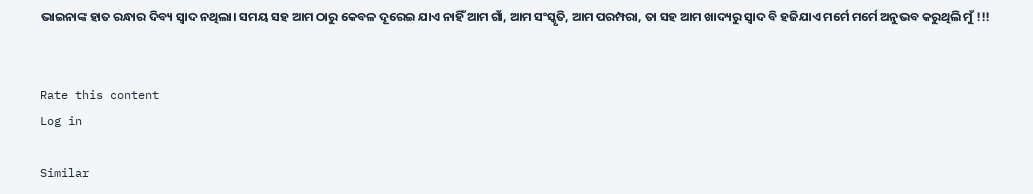ଭାଇନାଙ୍କ ହାତ ରନ୍ଧାର ଦିବ୍ୟ ସ୍ବାଦ ନଥିଲା। ସମୟ ସହ ଆମ ଠାରୁ କେବଳ ଦୂରେଇ ଯାଏ ନାହିଁ ଆମ ଗାଁ, ଆମ ସଂସ୍କୃତି, ଆମ ପରମ୍ପରା, ତା ସହ ଆମ ଖାଦ୍ୟରୁ ସ୍ବାଦ ବି ହଜିଯାଏ ମର୍ମେ ମର୍ମେ ଅନୁଭବ କରୁଥିଲି ମୁଁ !!!


Rate this content
Log in

Similar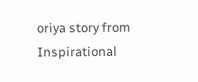oriya story from Inspirational